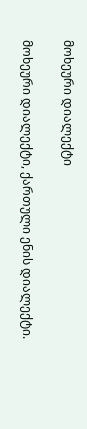მოხეური დიალექტი

მოხეური დიალექტი, ქართული ენის დიალექტი.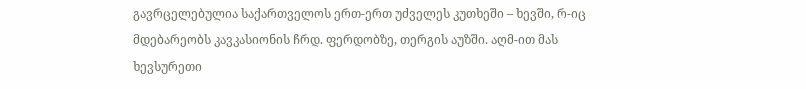გავრცელებულია საქართველოს ერთ-ერთ უძველეს კუთხეში – ხევში, რ-იც მდებარეობს კავკასიონის ჩრდ. ფერდობზე, თერგის აუზში. აღმ-ით მას ხევსურეთი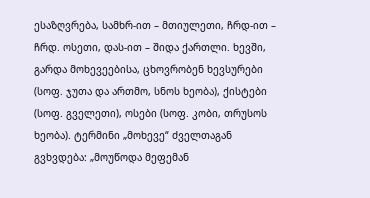ესაზღვრება, სამხრ-ით – მთიულეთი, ჩრდ-ით – ჩრდ. ოსეთი, დას-ით – შიდა ქართლი. ხევში, გარდა მოხევეებისა, ცხოვრობენ ხევსურები (სოფ. ჯუთა და ართმო, სნოს ხეობა), ქისტები (სოფ. გველეთი), ოსები (სოფ. კობი, თრუსოს ხეობა). ტერმინი „მოხევე“ ძველთაგან გვხვდება: „მოუწოდა მეფემან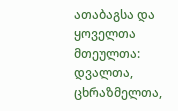ათაბაგსა და ყოველთა მთეულთა: დვალთა, ცხრაზმელთა,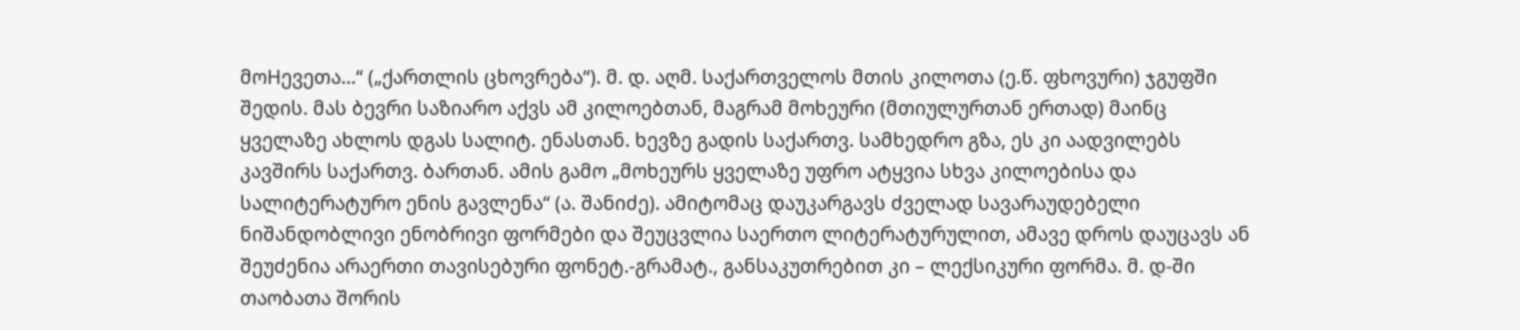მოHევეთა...“ („ქართლის ცხოვრება“). მ. დ. აღმ. საქართველოს მთის კილოთა (ე.წ. ფხოვური) ჯგუფში შედის. მას ბევრი საზიარო აქვს ამ კილოებთან, მაგრამ მოხეური (მთიულურთან ერთად) მაინც ყველაზე ახლოს დგას სალიტ. ენასთან. ხევზე გადის საქართვ. სამხედრო გზა, ეს კი აადვილებს კავშირს საქართვ. ბართან. ამის გამო „მოხეურს ყველაზე უფრო ატყვია სხვა კილოებისა და სალიტერატურო ენის გავლენა“ (ა. შანიძე). ამიტომაც დაუკარგავს ძველად სავარაუდებელი ნიშანდობლივი ენობრივი ფორმები და შეუცვლია საერთო ლიტერატურულით, ამავე დროს დაუცავს ან შეუძენია არაერთი თავისებური ფონეტ.-გრამატ., განსაკუთრებით კი – ლექსიკური ფორმა. მ. დ-ში თაობათა შორის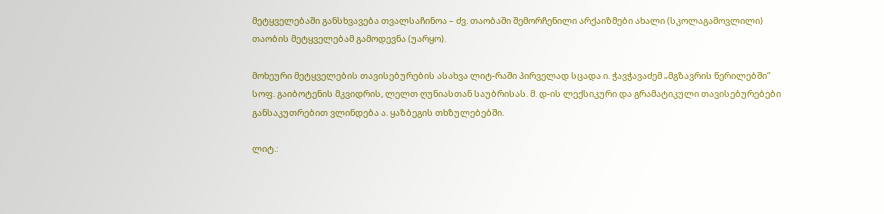მეტყველებაში განსხვავება თვალსაჩინოა – ძვ. თაობაში შემორჩენილი არქაიზმები ახალი (სკოლაგამოვლილი) თაობის მეტყველებამ გამოდევნა (უარყო).

მოხეური მეტყველების თავისებურების ასახვა ლიტ-რაში პირველად სცადა ი. ჭავჭავაძემ „მგზავრის წერილებში“ სოფ. გაიბოტენის მკვიდრის, ლელთ ღუნიასთან საუბრისას. მ. დ-ის ლექსიკური და გრამატიკული თავისებურებები განსაკუთრებით ვლინდება ა. ყაზბეგის თხზულებებში.

ლიტ.: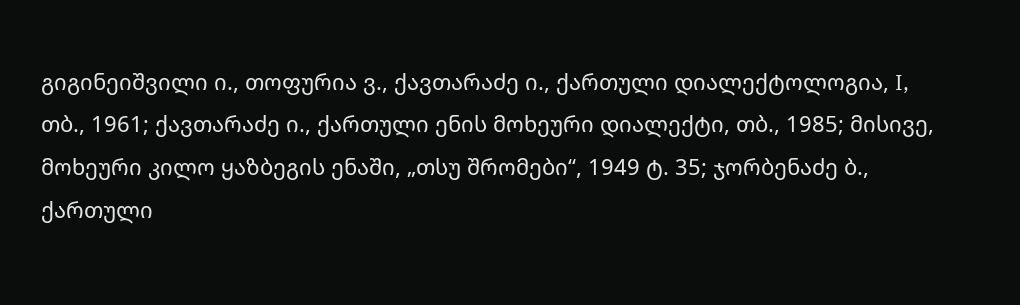გიგინეიშვილი ი., თოფურია ვ., ქავთარაძე ი., ქართული დიალექტოლოგია, I, თბ., 1961; ქავთარაძე ი., ქართული ენის მოხეური დიალექტი, თბ., 1985; მისივე, მოხეური კილო ყაზბეგის ენაში, „თსუ შრომები“, 1949 ტ. 35; ჯორბენაძე ბ., ქართული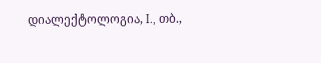დიალექტოლოგია, I., თბ.,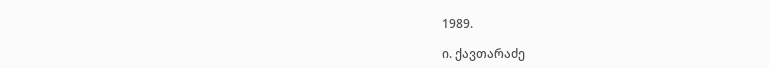1989.

ი. ქავთარაძე